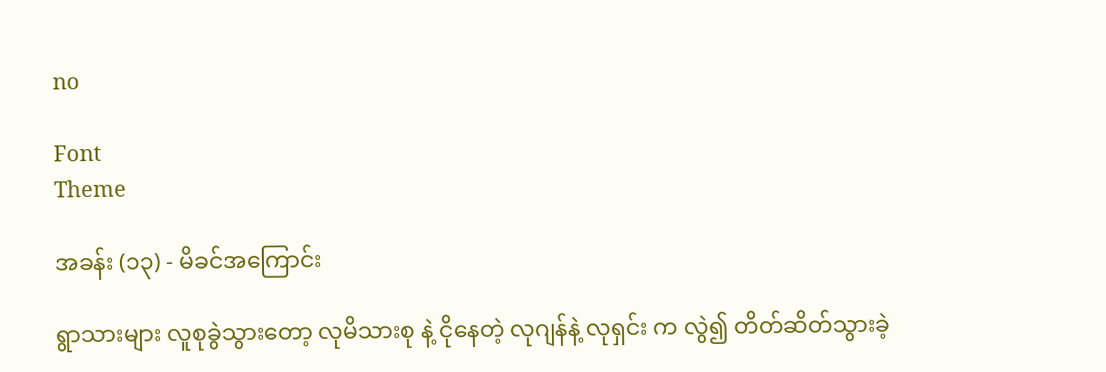no

Font
Theme

အခန်း (၁၃) - မိခင်အကြောင်း

ရွာသားများ လူစုခွဲသွားတော့ လုမိသားစု နဲ့ ငိုနေတဲ့ လုဂျန်နဲ့ လုရှင်း က လွဲ၍ တိတ်ဆိတ်သွားခဲ့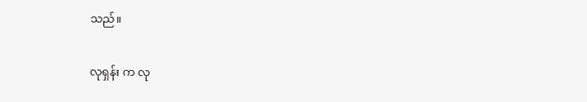သည်။

လုရှန်း က လု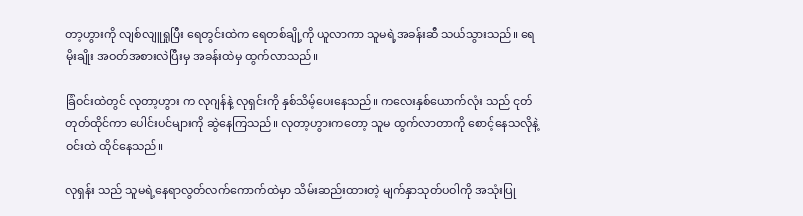တာ့ဟွားကို လျစ်လျူရှုပြီး ရေတွင်းထဲက ရေတစ်ချို့ကို ယူလာကာ သူမရဲ့အခန်းဆီ သယ်သွားသည်။ ရေမိုးချိုး အဝတ်အစားလဲပြီးမှ အခန်းထဲမှ ထွက်လာသည်။

ခြံဝင်းထဲတွင် လုတာ့ဟွား က လုဂျန်နဲ့ လုရှင်းကို နှစ်သိမ့်ပေးနေသည်။ ကလေးနှစ်ယောက်လုံး သည် ငုတ်တုတ်ထိုင်ကာ ပေါင်းပင်များကို ဆွဲနေကြသည်။ လုတာ့ဟွားကတော့ သူမ ထွက်လာတာကို စောင့်နေသလိုနဲ့ ဝင်းထဲ ထိုင်နေသည်။

လုရှန်း သည် သူမရဲ့နေရာလွတ်လက်ကောက်ထဲမှာ သိမ်းဆည်းထားတဲ့ မျက်နှာသုတ်ပဝါကို အသုံးပြု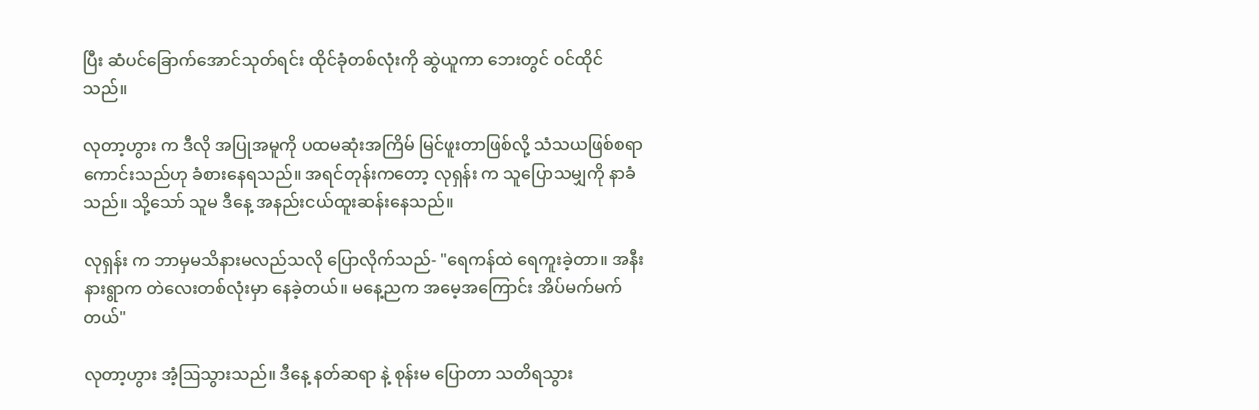ပြီး ဆံပင်ခြောက်အောင်သုတ်ရင်း ထိုင်ခုံတစ်လုံးကို ဆွဲယူကာ ဘေးတွင် ဝင်ထိုင်သည်။

လုတာ့ဟွား က ဒီလို အပြုအမူကို ပထမဆုံးအကြိမ် မြင်ဖူးတာဖြစ်လို့ သံသယဖြစ်စရာကောင်းသည်ဟု ခံစားနေရသည်။ အရင်တုန်းကတော့ လုရှန်း က သူပြောသမျှကို နာခံသည်။ သို့သော် သူမ ဒီနေ့ အနည်းငယ်ထူးဆန်းနေသည်။

လုရှန်း က ဘာမှမသိနားမလည်သလို ပြောလိုက်သည်- "ရေကန်ထဲ ရေကူးခဲ့တာ။ အနီးနားရွာက တဲလေးတစ်လုံးမှာ နေခဲ့တယ်။ မနေ့ညက အမေ့အကြောင်း အိပ်မက်မက်တယ်"

လုတာ့ဟွား အံ့ဩသွားသည်။ ဒီနေ့ နတ်ဆရာ နဲ့ စုန်းမ ပြောတာ သတိရသွား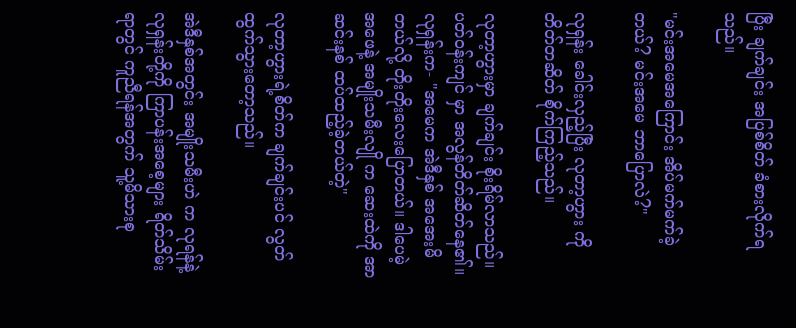ပြီး ချက်ချင်း အပြစ်စိတ် ခံစားလိုက်ရသည်။

"မင်းအမေအကြောင်း အိပ်မက်မက်ခဲ့တယ်? မင်းအမေ ဘာပြောလဲ?"

လုရှန်း ခေါင်းလှည့်ပြီး လုတာ့ဟွား ကို တိတ်တဆိတ် စိုက်ကြည့်သည်။

လုတာ့ဟွားမှာ ချက်ချင်း စိုးရိမ်လာသည်။ ပတ်ဝန်းကျင် မှာ အလွန်တိတ်ဆိတ်နေ၏။ လုရှန်းက- "အမေက အဲဒီနှစ် အအေးမိတယ်လို့ တိုးတိုးလေးပြောတယ်။ ဒါပေမဲ့ အဖေနဲ့ အမျိုးသမီးလျို က ဆေးထဲကို အာဆင်းနစ် ထပ်ထည့်ခဲ့တယ်တဲ့"

လုတာ့ဟွားရဲ့စိတ်က ချက်ချင်းပင် လွတ်ထွက်သွားတော့သည်။

အဲဒီနှစ်အတွင်း အမျိုးသမီးဟဲ က လုရန်နဲ့ လုရှန်းတို့ကို ကြာပန်းအစေ့များ ရိတ်သိမ်းရာတွင် ကူညီရန်အတွက် သူ့မိသားစု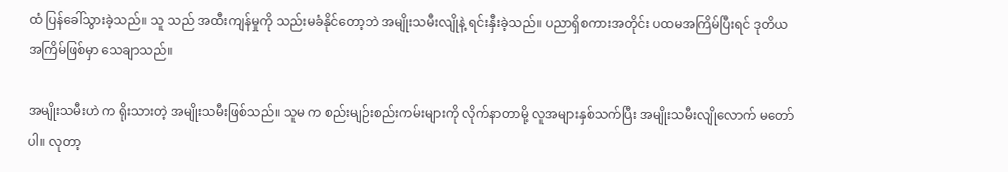ထံ ပြန်ခေါ်သွားခဲ့သည်။ သူ သည် အထီးကျန်မှုကို သည်းမခံနိုင်တော့ဘဲ အမျိုးသမီးလျိုနဲ့ ရင်းနှီးခဲ့သည်။ ပညာရှိစကားအတိုင်း ပထမအကြိမ်ပြီးရင် ဒုတိယအကြိမ်ဖြစ်မှာ သေချာသည်။

အမျိုးသမီးဟဲ က ရိုးသားတဲ့ အမျိုးသမီးဖြစ်သည်။ သူမ က စည်းမျဉ်းစည်းကမ်းများကို လိုက်နာတာမို့ လူအများနှစ်သက်ပြီး အမျိုးသမီးလျိုလောက် မတော်ပါ။ လုတာ့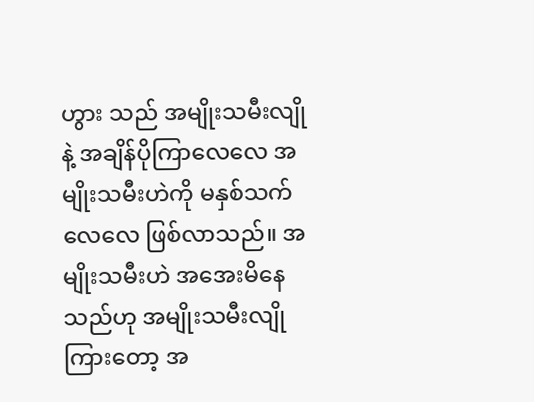ဟွား သည် အမျိုးသမီးလျိုနဲ့ အချိန်ပိုကြာလေလေ အမျိုးသမီးဟဲကို မနှစ်သက်လေလေ ဖြစ်လာသည်။ အမျိုးသမီးဟဲ အအေးမိနေသည်ဟု အမျိုးသမီးလျို ကြားတော့ အ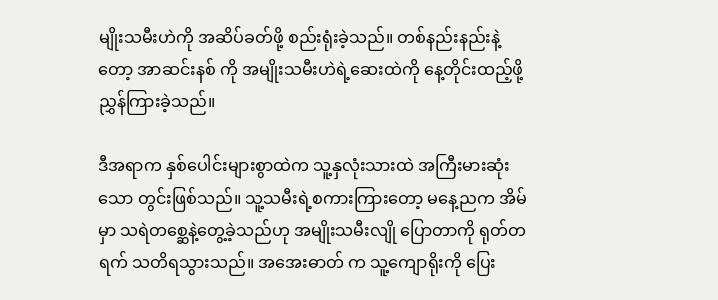မျိုးသမီးဟဲကို အဆိပ်ခတ်ဖို့ စည်းရုံးခဲ့သည်။ တစ်နည်းနည်းနဲ့တော့ အာဆင်းနစ် ကို အမျိုးသမီးဟဲရဲ့ဆေးထဲကို နေ့တိုင်းထည့်ဖို့ ညွှန်ကြားခဲ့သည်။

ဒီအရာက နှစ်ပေါင်းများစွာထဲက သူ့နှလုံးသားထဲ အကြီးမားဆုံးသော တွင်းဖြစ်သည်။ သူ့သမီးရဲ့စကားကြားတော့ မနေ့ညက အိမ်မှာ သရဲတစ္ဆေနဲ့တွေ့ခဲ့သည်ဟု အမျိုးသမီးလျို ပြောတာကို ရုတ်တရက် သတိရသွားသည်။ အအေးဓာတ် က သူ့ကျောရိုးကို ပြေး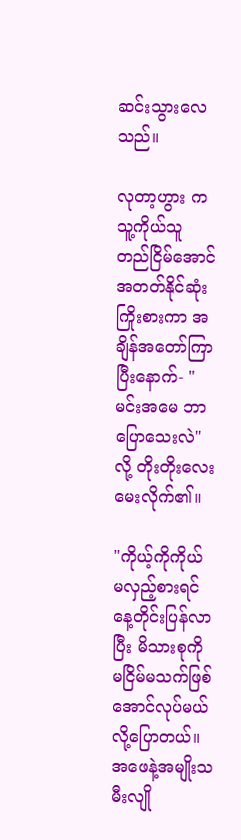ဆင်းသွားလေသည်။

လုတာ့ဟွား က သူ့ကိုယ်သူ တည်ငြိမ်အောင် အတတ်နိုင်ဆုံး ကြိုးစားကာ အချိန်အတော်ကြာပြီးနောက်- "မင်းအမေ ဘာပြောသေးလဲ" လို့ တိုးတိုးလေး မေးလိုက်၏။

"ကိုယ့်ကိုကိုယ် မလှည့်စားရင် နေ့တိုင်းပြန်လာပြီး မိသားစုကို မငြိမ်မသက်ဖြစ်အောင်လုပ်မယ်လို့ပြောတယ်။ အဖေနဲ့အမျိုးသမီးလျို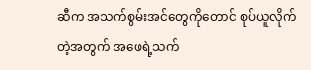ဆီက အသက်စွမ်းအင်တွေကိုတောင် စုပ်ယူလိုက်တဲ့အတွက် အဖေရဲ့သက်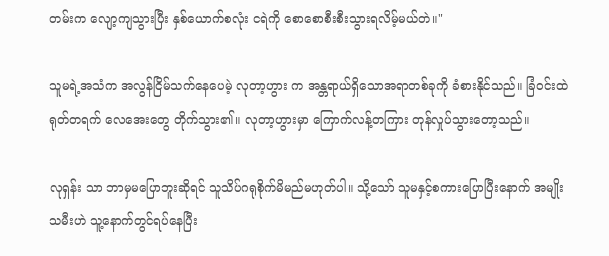တမ်းက လျော့ကျသွားပြီး နှစ်ယောက်စလုံး ငရဲကို စောစောစီးစီးသွားရလိမ့်မယ်တဲ။"

သူမရဲ့အသံက အလွန်ငြိမ်သက်နေပေမဲ့ လုတာ့ဟွား က အန္တရာယ်ရှိသောအရာတစ်ခုကို ခံစားနိုင်သည်။ ခြံဝင်းထဲ ရုတ်တရက် လေအေးတွေ တိုက်သွား၏။ လုတာ့ဟွားမှာ ကြောက်လန့်တကြား တုန်လှုပ်သွားတော့သည်။

လုရှန်း သာ ဘာမှမပြောဘူးဆိုရင် သူသိပ်ဂရုစိုက်မိမည်မဟုတ်ပါ။ သို့သော် သူမနှင့်စကားပြောပြီးနောက် အမျိုးသမီးဟဲ သူ့နောက်တွင်ရပ်နေပြီး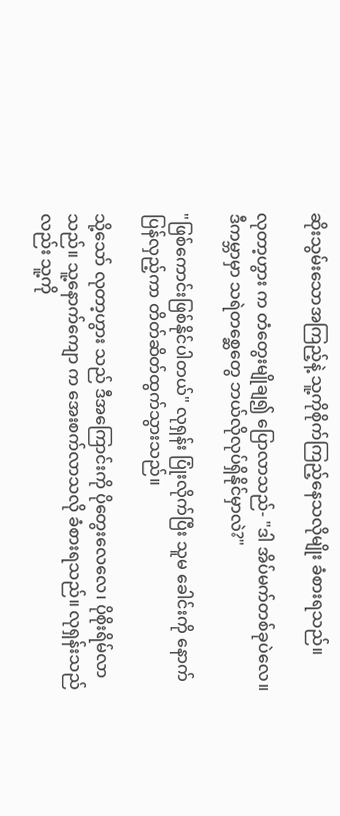ဆိုးသွမ်းသောအကြည့်နဲ့ သူ့ကိုစိုက်ကြည့်နေသလိုမျိုး ခံစားရသည်။

လုတာ့ဟွား က တံတွေးမျိုချ၍ ပြောလာသည်- "ဒါ အိပ်မက်တစ်ခုပဲလေ။ ဒီကမ္ဘာမှာ သရဲတစ္ဆေတွေ ဘယ်လိုလုပ်ရှိနိုင်မှာလဲ?"

"ဖြစ်ကောင်းဖြစ်နိုင်ပါတယ်" လုရှန်း ပြုံးလိုက်ပြီး သူမ ခေါင်းကို နောက်ပြန်လှည့်ကာ တိတ်ဆိတ်ထွက်သွားသည်။

သို့သော် လုတာ့ဟွား သည် ဒီအကြောင်းကို ပိုတွေးလေလေ၊ ပိုစိုးရိမ်လာသည်။ သူ့နောက်ကျော က အေးစက်လာသလို ခံစားရသည်။ လုရှန်းသည်လည်း သူ့ကို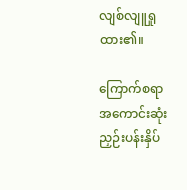လျစ်လျူရှုထား၏။

ကြောက်စရာအကောင်းဆုံး ညှဉ်းပန်းနှိပ်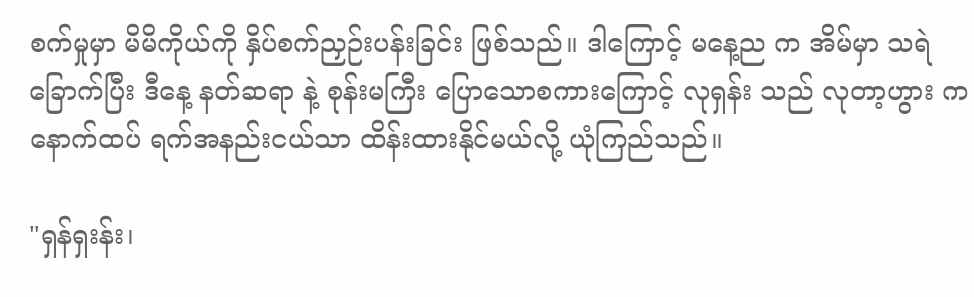စက်မှုမှာ မိမိကိုယ်ကို နှိပ်စက်ညှဉ်းပန်းခြင်း ဖြစ်သည်။ ဒါကြောင့် မနေ့ည က အိမ်မှာ သရဲခြောက်ပြီး ဒီနေ့ နတ်ဆရာ နဲ့ စုန်းမကြီး ပြောသောစကားကြောင့် လုရှန်း သည် လုတာ့ဟွား က နောက်ထပ် ရက်အနည်းငယ်သာ ထိန်းထားနိုင်မယ်လို့ ယုံကြည်သည်။

"ရှန်ရှးန်း၊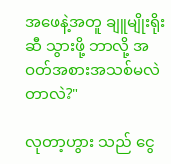အဖေနဲ့အတူ ချူမျိုးရိုး ဆီ သွားဖို့ ဘာလို့ အဝတ်အစားအသစ်မလဲတာလဲ?"

လုတာ့ဟွား သည် ငွေ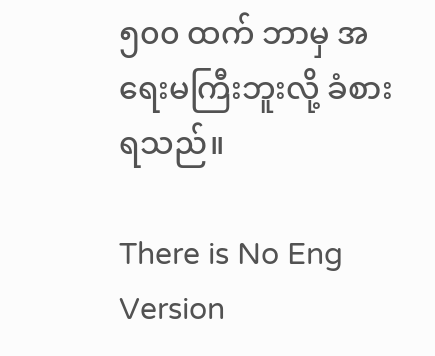၅၀၀ ထက် ဘာမှ အရေးမကြီးဘူးလို့ ခံစားရသည်။

There is No Eng Version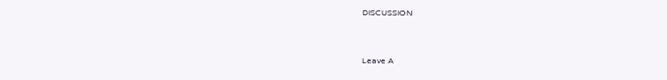DISCUSSION


Leave A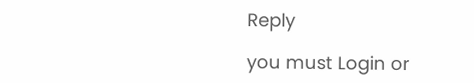Reply

you must Login or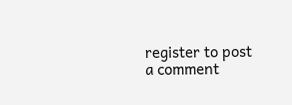register to post a comment